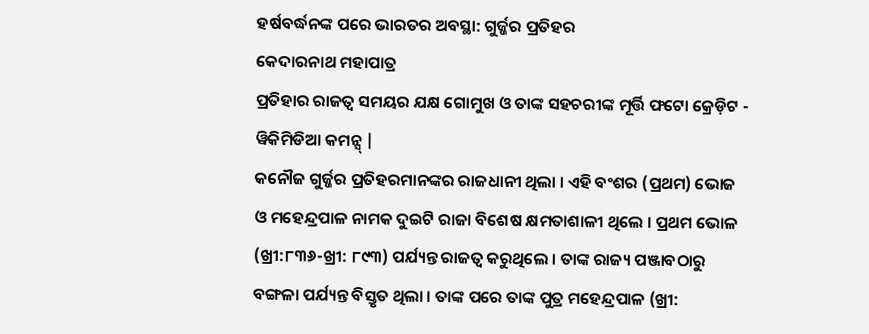ହର୍ଷବର୍ଦ୍ଧନଙ୍କ ପରେ ଭାରତର ଅବସ୍ଥା: ଗୁର୍ଜ୍ଜର ପ୍ରତିହର
କେଦାରନାଥ ମହାପାତ୍ର
ପ୍ରତିହାର ରାଜତ୍ୱ ସମୟର ଯକ୍ଷ ଗୋମୁଖ ଓ ତାଙ୍କ ସହଚରୀଙ୍କ ମୂର୍ତ୍ତି ଫଟୋ କ୍ରେଡ଼ିଟ - ୱିକିମିଡିଆ କମନ୍ସ୍ |
କନୌଜ ଗୁର୍ଜ୍ଜର ପ୍ରତିହରମାନଙ୍କର ରାଜଧାନୀ ଥିଲା । ଏହି ବଂଶର (ପ୍ରଥମ) ଭୋଜ ଓ ମହେନ୍ଦ୍ରପାଳ ନାମକ ଦୁଇଟି ରାଜା ବିଶେଷ କ୍ଷମତାଶାଳୀ ଥିଲେ । ପ୍ରଥମ ଭୋଳ (ଖ୍ରୀ:୮୩୬-ଖ୍ରୀ: ୮୯୩) ପର୍ଯ୍ୟନ୍ତ ରାଜତ୍ୱ କରୁଥିଲେ । ତାଙ୍କ ରାଜ୍ୟ ପଞ୍ଜାବଠାରୁ ବଙ୍ଗଳା ପର୍ଯ୍ୟନ୍ତ ବିସ୍ତୃତ ଥିଲା । ତାଙ୍କ ପରେ ତାଙ୍କ ପୁତ୍ର ମହେନ୍ଦ୍ରପାଳ (ଖ୍ରୀ: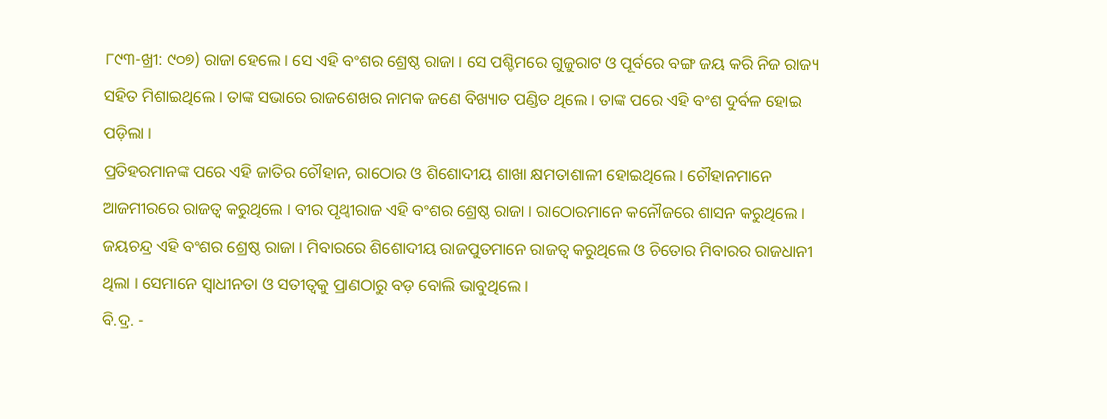୮୯୩-ଖ୍ରୀ: ୯୦୭) ରାଜା ହେଲେ । ସେ ଏହି ବଂଶର ଶ୍ରେଷ୍ଠ ରାଜା । ସେ ପଶ୍ଚିମରେ ଗୁଜୁରାଟ ଓ ପୂର୍ବରେ ବଙ୍ଗ ଜୟ କରି ନିଜ ରାଜ୍ୟ ସହିତ ମିଶାଇଥିଲେ । ତାଙ୍କ ସଭାରେ ରାଜଶେଖର ନାମକ ଜଣେ ବିଖ୍ୟାତ ପଣ୍ଡିତ ଥିଲେ । ତାଙ୍କ ପରେ ଏହି ବଂଶ ଦୁର୍ବଳ ହୋଇ ପଡ଼ିଲା ।
ପ୍ରତିହରମାନଙ୍କ ପରେ ଏହି ଜାତିର ଚୌହାନ, ରାଠୋର ଓ ଶିଶୋଦୀୟ ଶାଖା କ୍ଷମତାଶାଳୀ ହୋଇଥିଲେ । ଚୌହାନମାନେ ଆଜମୀରରେ ରାଜତ୍ୱ କରୁଥିଲେ । ବୀର ପୃଥ୍ୱୀରାଜ ଏହି ବଂଶର ଶ୍ରେଷ୍ଠ ରାଜା । ରାଠୋରମାନେ କନୌଜରେ ଶାସନ କରୁଥିଲେ । ଜୟଚନ୍ଦ୍ର ଏହି ବଂଶର ଶ୍ରେଷ୍ଠ ରାଜା । ମିବାରରେ ଶିଶୋଦୀୟ ରାଜପୁତମାନେ ରାଜତ୍ୱ କରୁଥିଲେ ଓ ଚିତୋର ମିବାରର ରାଜଧାନୀ ଥିଲା । ସେମାନେ ସ୍ୱାଧୀନତା ଓ ସତୀତ୍ୱକୁ ପ୍ରାଣଠାରୁ ବଡ଼ ବୋଲି ଭାବୁଥିଲେ ।
ବି.ଦ୍ର. -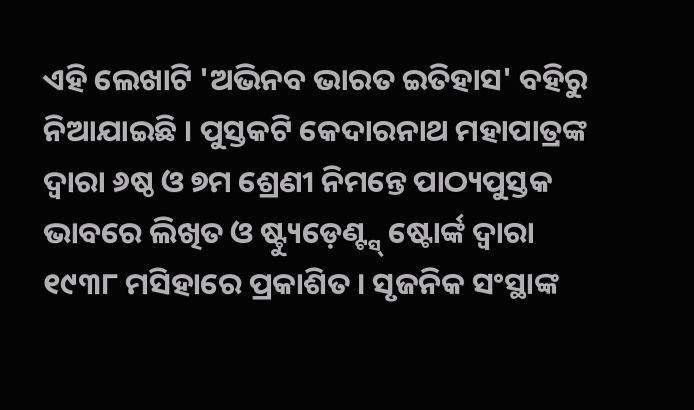ଏହି ଲେଖାଟି 'ଅଭିନବ ଭାରତ ଇତିହାସ' ବହିରୁ ନିଆଯାଇଛି । ପୁସ୍ତକଟି କେଦାରନାଥ ମହାପାତ୍ରଙ୍କ ଦ୍ୱାରା ୬ଷ୍ଠ ଓ ୭ମ ଶ୍ରେଣୀ ନିମନ୍ତେ ପାଠ୍ୟପୁସ୍ତକ ଭାବରେ ଲିଖିତ ଓ ଷ୍ଟ୍ୟୁଡ଼େଣ୍ଟ୍ସ୍ ଷ୍ଟୋର୍ଙ୍କ ଦ୍ୱାରା ୧୯୩୮ ମସିହାରେ ପ୍ରକାଶିତ । ସୃଜନିକ ସଂସ୍ଥାଙ୍କ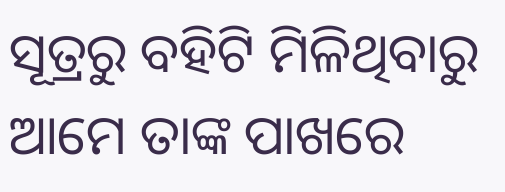ସୂତ୍ରରୁ ବହିଟି ମିଳିଥିବାରୁ ଆମେ ତାଙ୍କ ପାଖରେ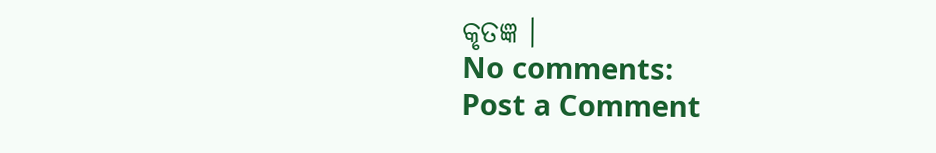କୃତଜ୍ଞ ।
No comments:
Post a Comment